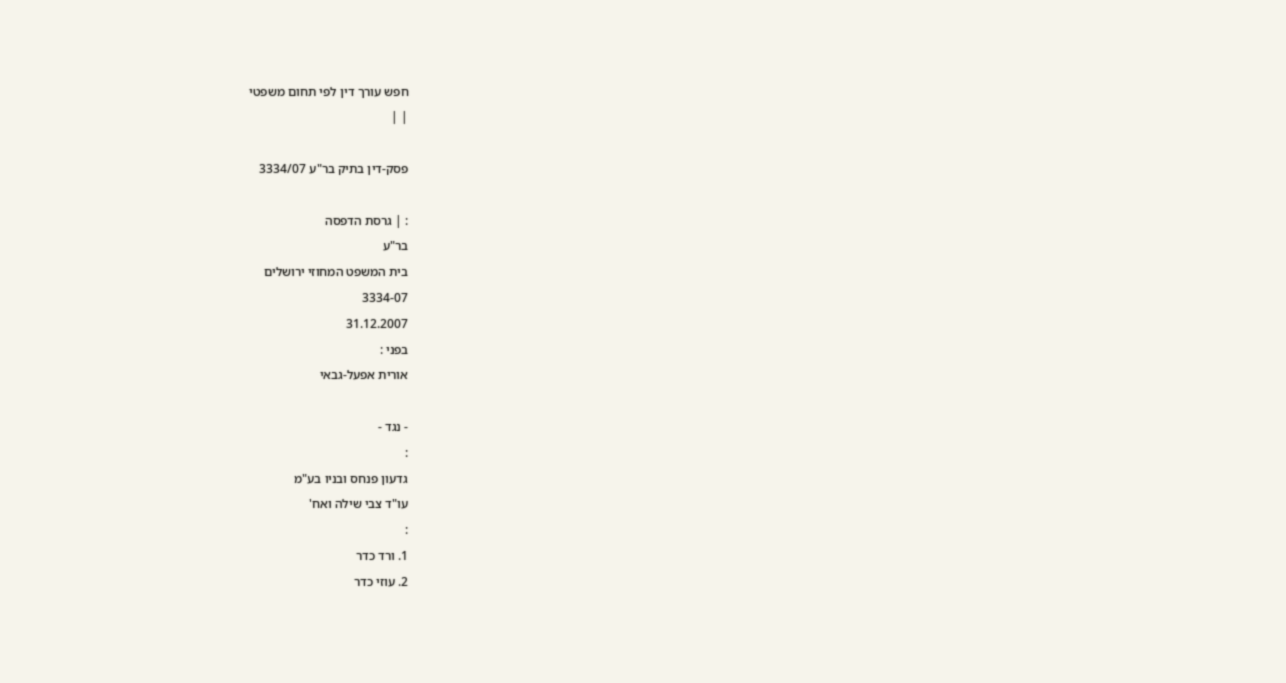חפש עורך דין לפי תחום משפטי
| |

פסק-דין בתיק בר"ע 3334/07

: | גרסת הדפסה
בר"ע
בית המשפט המחוזי ירושלים
3334-07
31.12.2007
בפני :
אורית אפעל-גבאי

- נגד -
:
גדעון פנחס ובניו בע"מ
עו"ד צבי שילה ואח'
:
1. ורד כדר
2. עוזי כדר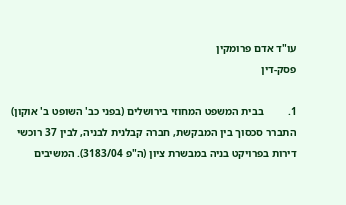עו"ד אדם פרומקין
פסק-דין

1.         בבית המשפט המחוזי בירושלים (בפני כב' השופט ב' אוקון) התברר סכסוך בין המבקשת, חברה קבלנית לבניה, לבין 37 רוכשי דירות בפרויקט בניה במבשרת ציון (ה"פ 3183/04). המשיבים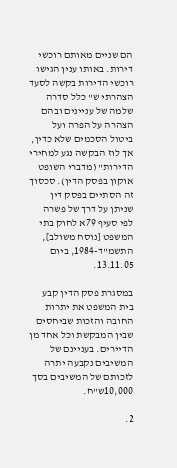הם שניים מאותם רוכשי דירות. באותו ענין הגישו רוכשי הדירות בקשה לסעד הצהרתי ש" כלל סדרה שלמה של עניינים ובהם הצהרה על הפרה ועל ביטול הסכמים שלא כדין, אך לוז הבקשה נגע למחירי הדירות" (מדברי השופט אוקון בפסק הדין). סכסוך זה הסתיים בפסק דין שניתן על דרך של פשרה לפי סעיף 79א לחוק בתי המשפט [נוסח משולב], התשמ"ד-1984, ביום 13.11.05.

במסגרת פסק הדין קבע בית המשפט את יתרות החובה והזכות שביחסים שבין המבקשת וכל אחד מן הדיירים. בעניינם של המשיבים נקבעה יתרה לזכותם של המשיבים בסך 10,000ש"ח.

2.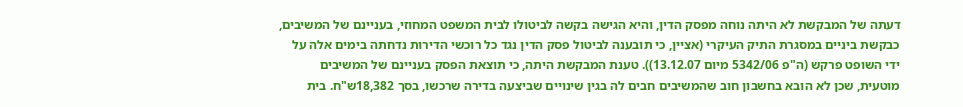דעתה של המבקשת לא היתה נוחה מפסק הדין, והיא הגישה בקשה לביטולו לבית המשפט המחוזי, בעניינם של המשיבים, כבקשת ביניים במסגרת התיק העיקרי (אציין, כי תובענה לביטול פסק הדין נגד כל רוכשי הדירות נדחתה בימים אלה על ידי השופט פרקש (ה"פ 5342/06 מיום 13.12.07)). טענת המבקשת היתה, כי תוצאת הפסק בעניינם של המשיבים מוטעית, שכן לא הובא בחשבון חוב שהמשיבים חבים לה בגין שינויים שביצעה בדירה שרכשו, בסך 18,382ש"ח. בית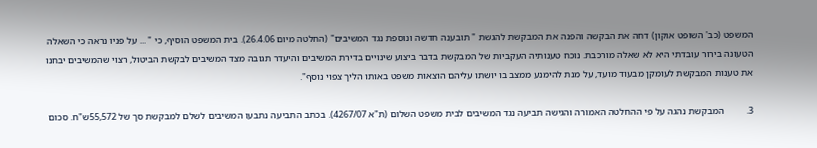המשפט (כב' השופט אוקון) דחה את הבקשה והפנה את המבקשת להגשת " תובענה חדשה ונוספת נגד המשיבים" (החלטה מיום 26.4.06). בית המשפט הוסיף, כי " ... על פניו נראה כי השאלה הטעונה בירור עובדתי היא לא שאלה מורכבת. נוכח טענותיה העקביות של המבקשת בדבר ביצוע שינויים בדירת המשיבים והיעדר תגובה מצד המשיבים לבקשת הביטול, רצוי שהמשיבים יבחנו את טענות המבקשת לעומקן מבעוד מועד, על מנת להימנע ממצב בו יושתו עליהם הוצאות משפט באותו הליך צפוי נוסף".

3.         המבקשת נהגה על פי ההחלטה האמורה והגישה תביעה נגד המשיבים לבית משפט השלום (ת"א 4267/07). בכתב התביעה נתבעו המשיבים לשלם למבקשת סך של 55,572ש"ח. סכום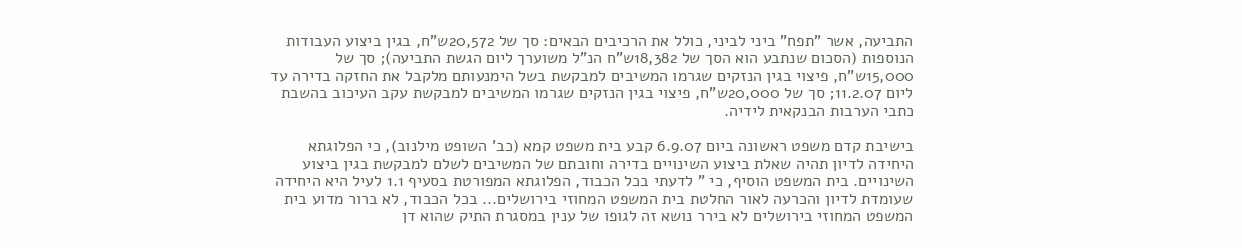התביעה, אשר "תפח" ביני לביני, כולל את הרכיבים הבאים: סך של 20,572ש"ח, בגין ביצוע העבודות הנוספות (הסכום שנתבע הוא הסך של 18,382ש"ח הנ"ל משוערך ליום הגשת התביעה); סך של 15,000ש"ח, פיצוי בגין הנזקים שגרמו המשיבים למבקשת בשל הימנעותם מלקבל את החזקה בדירה עד ליום 11.2.07; סך של 20,000ש"ח, פיצוי בגין הנזקים שגרמו המשיבים למבקשת עקב העיכוב בהשבת כתבי הערבות הבנקאית לידיה.

בישיבת קדם משפט ראשונה ביום 6.9.07 קבע בית משפט קמא (כב' השופט מילנוב), כי הפלוגתא היחידה לדיון תהיה שאלת ביצוע השינויים בדירה וחובתם של המשיבים לשלם למבקשת בגין ביצוע השינויים. בית המשפט הוסיף, כי " לדעתי בכל הכבוד, הפלוגתא המפורטת בסעיף 1.1 לעיל היא היחידה שעומדת לדיון והכרעה לאור החלטת בית המשפט המחוזי בירושלים... בכל הכבוד, לא ברור מדוע בית המשפט המחוזי בירושלים לא בירר נושא זה לגופו של ענין במסגרת התיק שהוא דן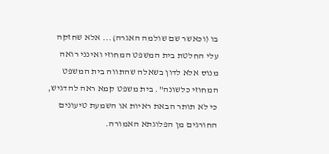בו (וכאשר שם שולמה האגרה)... אלא שחזקה עלי החלטת בית המשפט המחוזי ואינני רואה מנוס אלא לדון בשאלה שהתווה בית המשפט המחוזי כלשונה". בית משפט קמא ראה להדגיש, כי לא תותר הבאת ראיות או השמעת טיעונים החורגים מן הפלוגתא האמורה.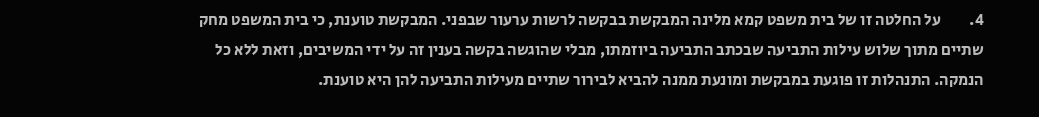4.         על החלטה זו של בית משפט קמא מלינה המבקשת בבקשה לרשות ערעור שבפני. המבקשת טוענת, כי בית המשפט מחק שתיים מתוך שלוש עילות התביעה שבכתב התביעה ביוזמתו, מבלי שהוגשה בקשה בענין זה על ידי המשיבים, וזאת ללא כל הנמקה. התנהלות זו פוגעת במבקשת ומונעת ממנה להביא לבירור שתיים מעילות התביעה להן היא טוענת.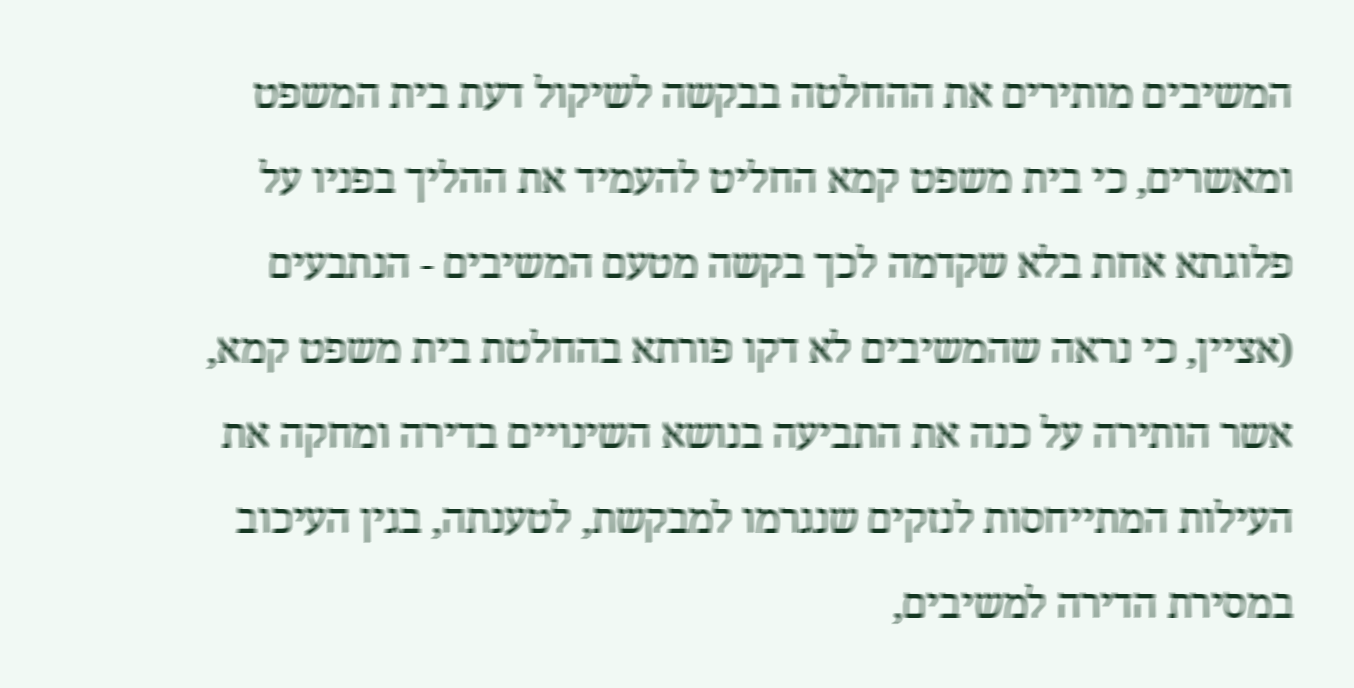המשיבים מותירים את ההחלטה בבקשה לשיקול דעת בית המשפט ומאשרים, כי בית משפט קמא החליט להעמיד את ההליך בפניו על פלוגתא אחת בלא שקדמה לכך בקשה מטעם המשיבים - הנתבעים (אציין, כי נראה שהמשיבים לא דקו פורתא בהחלטת בית משפט קמא, אשר הותירה על כנה את התביעה בנושא השינויים בדירה ומחקה את העילות המתייחסות לנזקים שנגרמו למבקשת, לטענתה, בגין העיכוב במסירת הדירה למשיבים,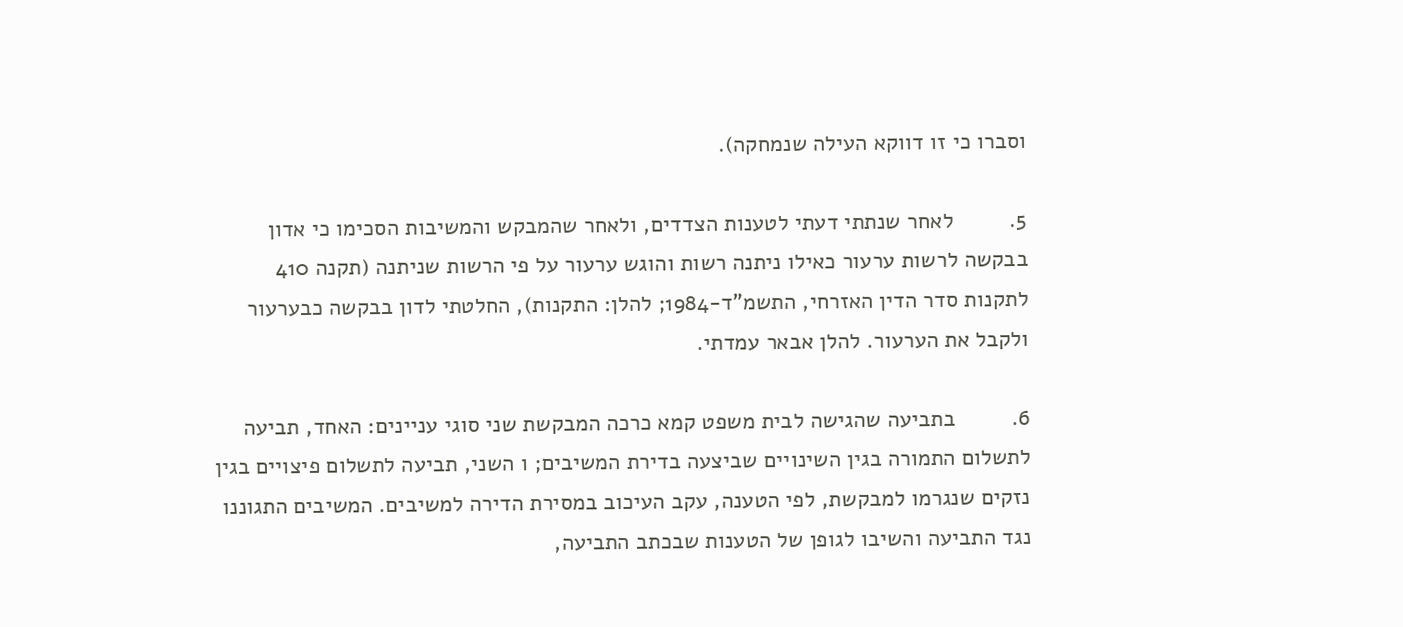וסברו כי זו דווקא העילה שנמחקה).

5.         לאחר שנתתי דעתי לטענות הצדדים, ולאחר שהמבקש והמשיבות הסכימו כי אדון בבקשה לרשות ערעור כאילו ניתנה רשות והוגש ערעור על פי הרשות שניתנה (תקנה 410 לתקנות סדר הדין האזרחי, התשמ"ד-1984; להלן: התקנות), החלטתי לדון בבקשה כבערעור ולקבל את הערעור. להלן אבאר עמדתי.

6.         בתביעה שהגישה לבית משפט קמא כרכה המבקשת שני סוגי עניינים: האחד, תביעה לתשלום התמורה בגין השינויים שביצעה בדירת המשיבים; ו השני, תביעה לתשלום פיצויים בגין נזקים שנגרמו למבקשת, לפי הטענה, עקב העיכוב במסירת הדירה למשיבים. המשיבים התגוננו נגד התביעה והשיבו לגופן של הטענות שבכתב התביעה,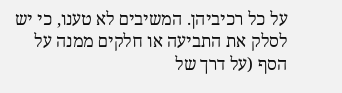על כל רכיביהן. המשיבים לא טענו, כי יש לסלק את התביעה או חלקים ממנה על הסף (על דרך של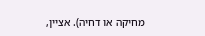מחיקה או דחיה). אציין,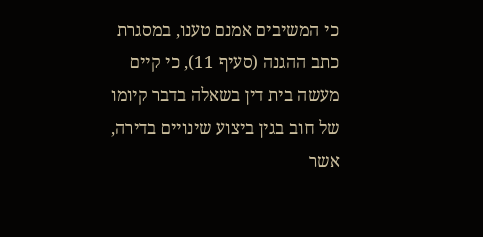כי המשיבים אמנם טענו, במסגרת כתב ההגנה (סעיף 11), כי קיים מעשה בית דין בשאלה בדבר קיומו של חוב בגין ביצוע שינויים בדירה, אשר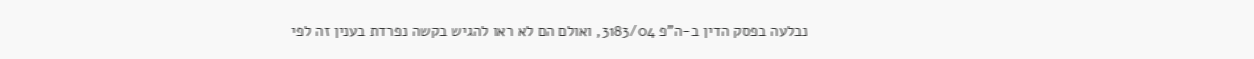נבלעה בפסק הדין ב-ה"פ 3183/04, ואולם הם לא ראו להגיש בקשה נפרדת בענין זה לפי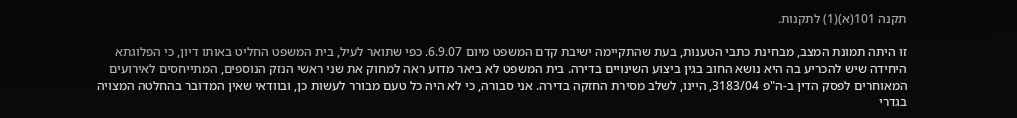תקנה 101(א)(1) לתקנות.

זו היתה תמונת המצב, מבחינת כתבי הטענות, בעת שהתקיימה ישיבת קדם המשפט מיום 6.9.07. כפי שתואר לעיל, בית המשפט החליט באותו דיון, כי הפלוגתא היחידה שיש להכריע בה היא נושא החוב בגין ביצוע השינויים בדירה. בית המשפט לא ביאר מדוע ראה למחוק את שני ראשי הנזק הנוספים, המתייחסים לאירועים המאוחרים לפסק הדין ב-ה"פ 3183/04, היינו, לשלב מסירת החזקה בדירה. אני סבורה, כי לא היה כל טעם מבורר לעשות כן, ובוודאי שאין המדובר בהחלטה המצויה בגדרי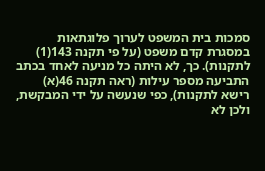סמכות בית המשפט לערוך פלוגתאות במסגרת קדם משפט (על פי תקנה 143(1) לתקנות). כך, לא היתה כל מניעה לאחד בכתב התביעה מספר עילות (ראה תקנה 46(א) רישא לתקנות), כפי שנעשה על ידי המבקשת, ולכן לא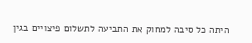היתה כל סיבה למחוק את התביעה לתשלום פיצויים בגין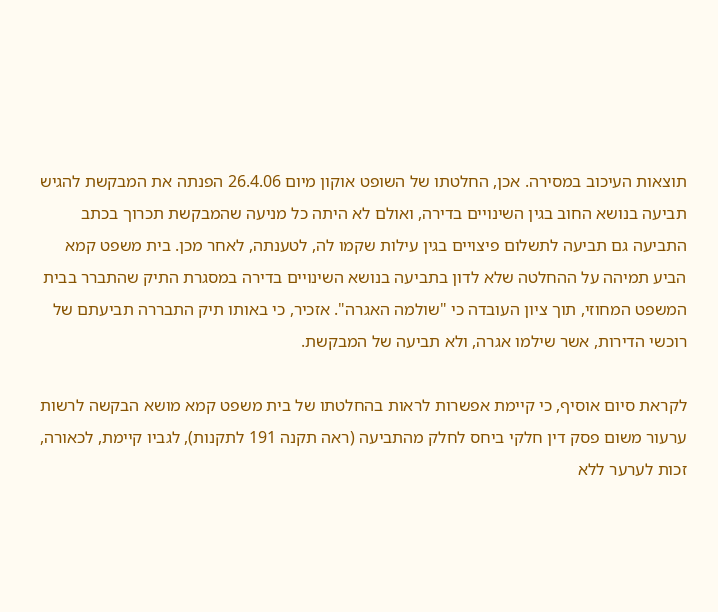תוצאות העיכוב במסירה. אכן, החלטתו של השופט אוקון מיום 26.4.06 הפנתה את המבקשת להגיש תביעה בנושא החוב בגין השינויים בדירה, ואולם לא היתה כל מניעה שהמבקשת תכרוך בכתב התביעה גם תביעה לתשלום פיצויים בגין עילות שקמו לה, לטענתה, לאחר מכן. בית משפט קמא הביע תמיהה על ההחלטה שלא לדון בתביעה בנושא השינויים בדירה במסגרת התיק שהתברר בבית המשפט המחוזי, תוך ציון העובדה כי "שולמה האגרה". אזכיר, כי באותו תיק התבררה תביעתם של רוכשי הדירות, אשר שילמו אגרה, ולא תביעה של המבקשת.

לקראת סיום אוסיף, כי קיימת אפשרות לראות בהחלטתו של בית משפט קמא מושא הבקשה לרשות ערעור משום פסק דין חלקי ביחס לחלק מהתביעה (ראה תקנה 191 לתקנות), לגביו קיימת, לכאורה, זכות לערער ללא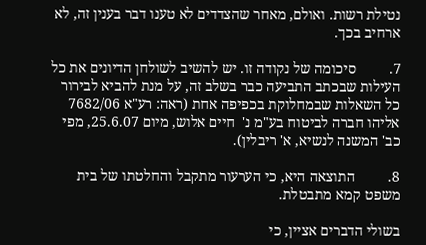נטילת רשות. ואולם, מאחר שהצדדים לא טענו דבר בענין זה, לא ארחיב בכך.

7.         סיכומה של נקודה זו. יש להשיב לשולחן הדיונים את כל העילות שבכתב התביעה כבר בשלב זה, על מנת להביא לבירור כל השאלות שבמחלוקת בכפיפה אחת (ראה: רע"א 7682/06 אליהו חברה לביטוח בע"מ נ'  חיים אלוש, מיום 25.6.07, מפי כב' המשנה לנשיא, א' ריבלין).

8.         התוצאה היא, כי הערעור מתקבל והחלטתו של בית משפט קמא מתבטלת.

בשולי הדברים אציין, כי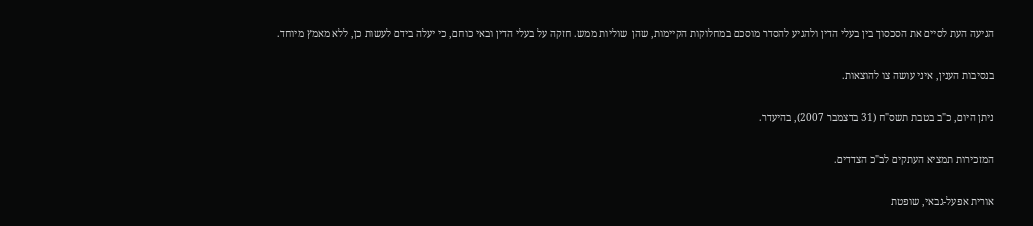הגיעה העת לסיים את הסכסוך בין בעלי הדין ולהגיע להסדר מוסכם במחלוקות הקיימות, שהן  שוליות ממש. חזקה על בעלי הדין ובאי כוחם, כי יעלה בידם לעשות כן, ללא מאמץ מיוחד.

בנסיבות הענין, איני עושה צו להוצאות.

ניתן היום, כ"ב בטבת תשס"ח (31 בדצמבר 2007), בהיעדר.

המזכירות תמציא העתקים לב"כ הצדדים.

אורית אפעל-גבאי, שופטת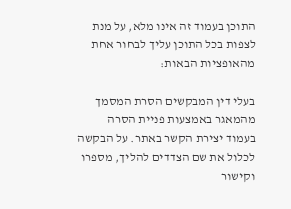התוכן בעמוד זה אינו מלא, על מנת לצפות בכל התוכן עליך לבחור אחת מהאופציות הבאות:

בעלי דין המבקשים הסרת המסמך מהמאגר באמצעות פניית הסרה בעמוד יצירת הקשר באתר. על הבקשה לכלול את שם הצדדים להליך, מספרו וקישור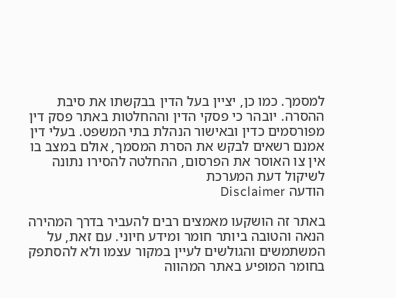למסמך. כמו כן, יציין בעל הדין בבקשתו את סיבת ההסרה. יובהר כי פסקי הדין וההחלטות באתר פסק דין מפורסמים כדין ובאישור הנהלת בתי המשפט. בעלי דין אמנם רשאים לבקש את הסרת המסמך, אולם במצב בו אין צו האוסר את הפרסום, ההחלטה להסירו נתונה לשיקול דעת המערכת
הודעה Disclaimer

באתר זה הושקעו מאמצים רבים להעביר בדרך המהירה הנאה והטובה ביותר חומר ומידע חיוני. עם זאת, על המשתמשים והגולשים לעיין במקור עצמו ולא להסתפק בחומר המופיע באתר המהווה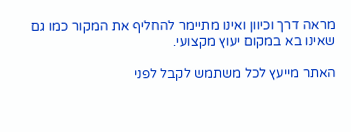מראה דרך וכיוון ואינו מתיימר להחליף את המקור כמו גם שאינו בא במקום יעוץ מקצועי.

האתר מייעץ לכל משתמש לקבל לפני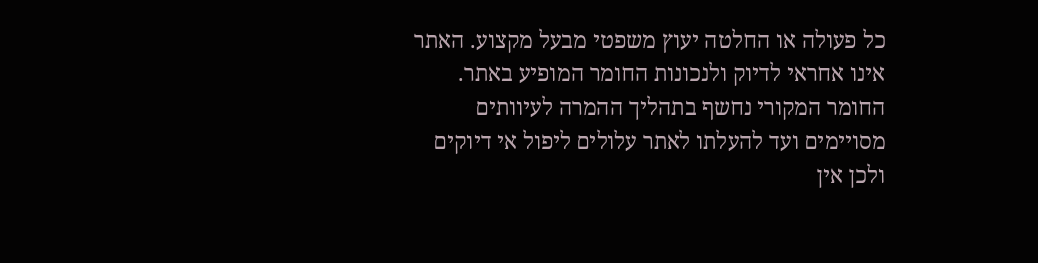כל פעולה או החלטה יעוץ משפטי מבעל מקצוע. האתר אינו אחראי לדיוק ולנכונות החומר המופיע באתר. החומר המקורי נחשף בתהליך ההמרה לעיוותים מסויימים ועד להעלתו לאתר עלולים ליפול אי דיוקים ולכן אין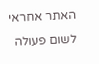האתר אחראי לשום פעולה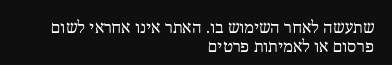שתעשה לאחר השימוש בו. האתר אינו אחראי לשום פרסום או לאמיתות פרטים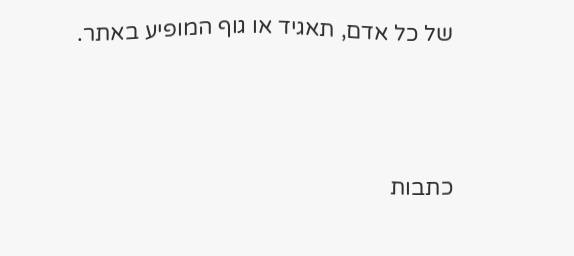של כל אדם, תאגיד או גוף המופיע באתר.




כתבות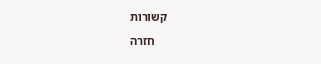קשורות

    חזרה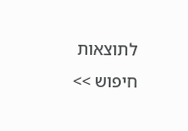לתוצאות חיפוש >>